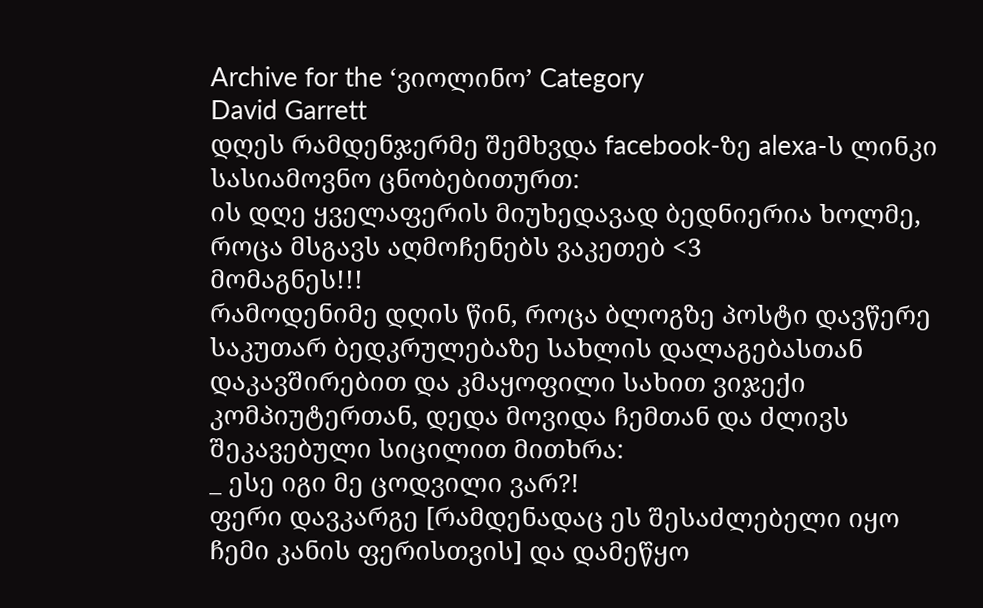Archive for the ‘ვიოლინო’ Category
David Garrett
დღეს რამდენჯერმე შემხვდა facebook-ზე alexa-ს ლინკი სასიამოვნო ცნობებითურთ:
ის დღე ყველაფერის მიუხედავად ბედნიერია ხოლმე, როცა მსგავს აღმოჩენებს ვაკეთებ <3
მომაგნეს!!!
რამოდენიმე დღის წინ, როცა ბლოგზე პოსტი დავწერე საკუთარ ბედკრულებაზე სახლის დალაგებასთან დაკავშირებით და კმაყოფილი სახით ვიჯექი კომპიუტერთან, დედა მოვიდა ჩემთან და ძლივს შეკავებული სიცილით მითხრა:
_ ესე იგი მე ცოდვილი ვარ?!
ფერი დავკარგე [რამდენადაც ეს შესაძლებელი იყო ჩემი კანის ფერისთვის] და დამეწყო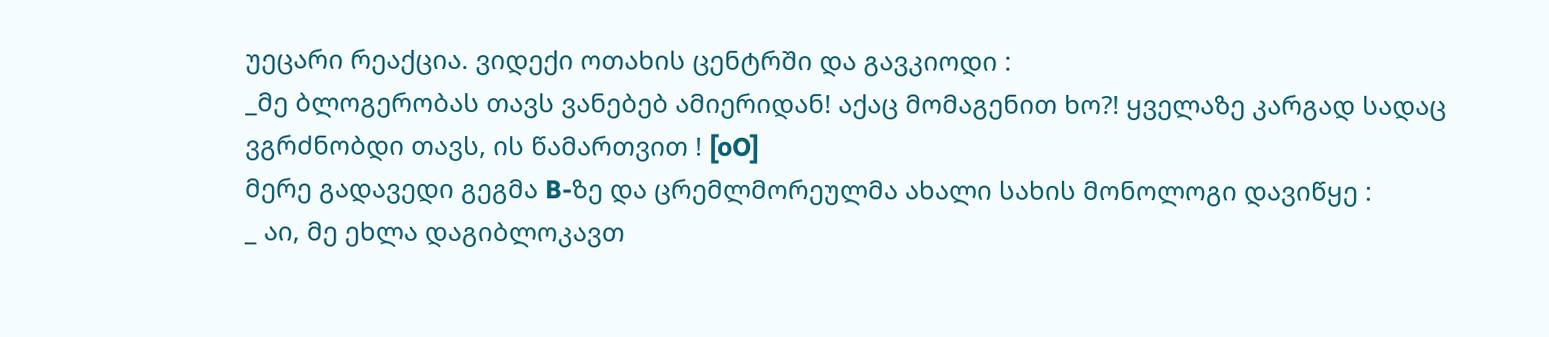უეცარი რეაქცია. ვიდექი ოთახის ცენტრში და გავკიოდი :
_მე ბლოგერობას თავს ვანებებ ამიერიდან! აქაც მომაგენით ხო?! ყველაზე კარგად სადაც ვგრძნობდი თავს, ის წამართვით ! [oO]
მერე გადავედი გეგმა B-ზე და ცრემლმორეულმა ახალი სახის მონოლოგი დავიწყე :
_ აი, მე ეხლა დაგიბლოკავთ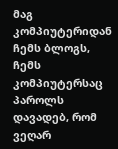მაგ კომპიუტერიდან ჩემს ბლოგს, ჩემს კომპიუტერსაც პაროლს დავადებ, რომ ვეღარ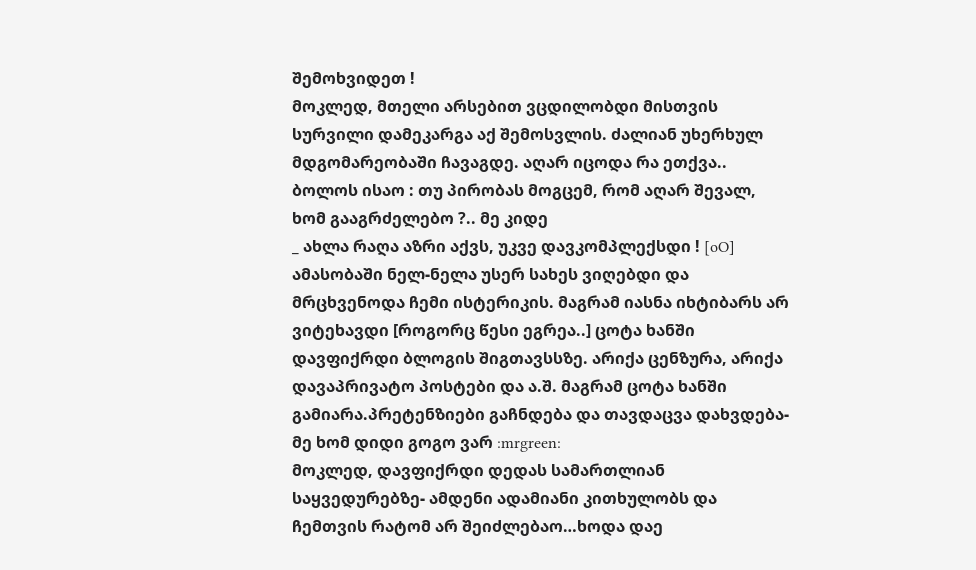შემოხვიდეთ !
მოკლედ, მთელი არსებით ვცდილობდი მისთვის სურვილი დამეკარგა აქ შემოსვლის. ძალიან უხერხულ მდგომარეობაში ჩავაგდე. აღარ იცოდა რა ეთქვა.. ბოლოს ისაო : თუ პირობას მოგცემ, რომ აღარ შევალ, ხომ გააგრძელებო ?.. მე კიდე
_ ახლა რაღა აზრი აქვს, უკვე დავკომპლექსდი ! [oO]
ამასობაში ნელ-ნელა უსერ სახეს ვიღებდი და მრცხვენოდა ჩემი ისტერიკის. მაგრამ იასნა იხტიბარს არ ვიტეხავდი [როგორც წესი ეგრეა..] ცოტა ხანში დავფიქრდი ბლოგის შიგთავსსზე. არიქა ცენზურა, არიქა დავაპრივატო პოსტები და ა.შ. მაგრამ ცოტა ხანში გამიარა.პრეტენზიები გაჩნდება და თავდაცვა დახვდება- მე ხომ დიდი გოგო ვარ :mrgreen:
მოკლედ, დავფიქრდი დედას სამართლიან საყვედურებზე- ამდენი ადამიანი კითხულობს და ჩემთვის რატომ არ შეიძლებაო…ხოდა დაე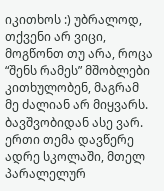იკითხოს :) უბრალოდ, თქვენი არ ვიცი, მოგწონთ თუ არა, როცა “შენს რამეს” მშობლები კითხულობენ, მაგრამ მე ძალიან არ მიყვარს. ბავშვობიდან ასე ვარ. ერთი თემა დავწერე ადრე სკოლაში, მთელ პარალელურ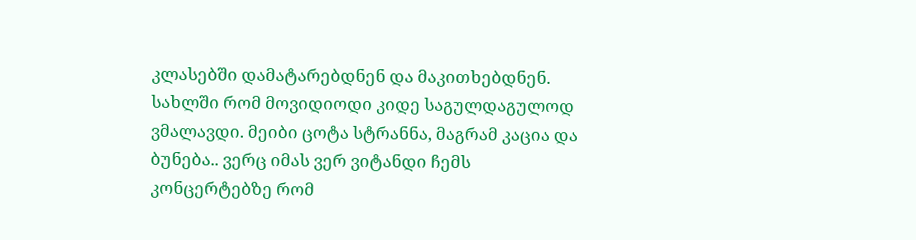კლასებში დამატარებდნენ და მაკითხებდნენ. სახლში რომ მოვიდიოდი კიდე საგულდაგულოდ ვმალავდი. მეიბი ცოტა სტრანნა, მაგრამ კაცია და ბუნება.. ვერც იმას ვერ ვიტანდი ჩემს კონცერტებზე რომ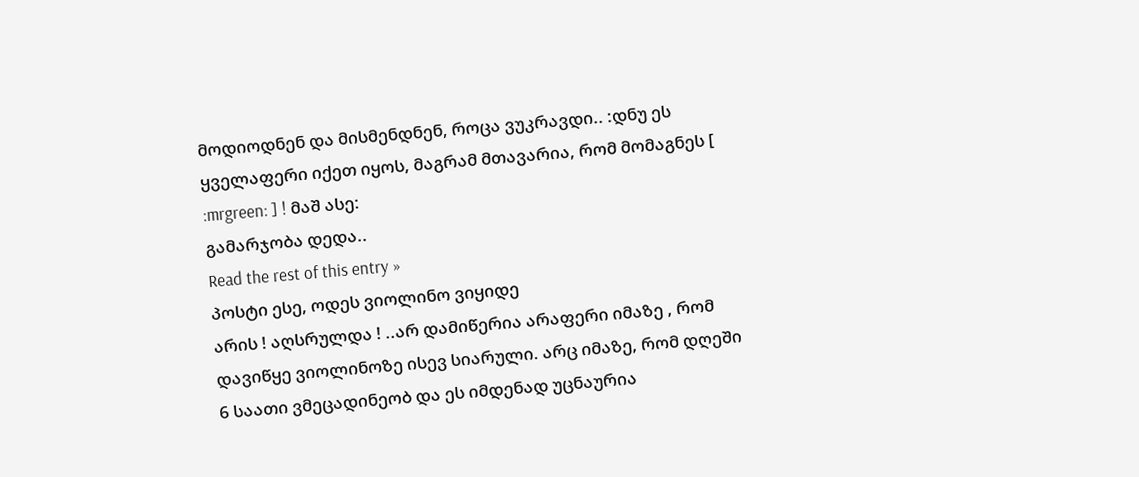მოდიოდნენ და მისმენდნენ, როცა ვუკრავდი.. :დნუ ეს ყველაფერი იქეთ იყოს, მაგრამ მთავარია, რომ მომაგნეს [ :mrgreen: ] ! მაშ ასე:
გამარჯობა დედა..
Read the rest of this entry »
პოსტი ესე, ოდეს ვიოლინო ვიყიდე
არის ! აღსრულდა ! ..არ დამიწერია არაფერი იმაზე , რომ დავიწყე ვიოლინოზე ისევ სიარული. არც იმაზე, რომ დღეში 6 საათი ვმეცადინეობ და ეს იმდენად უცნაურია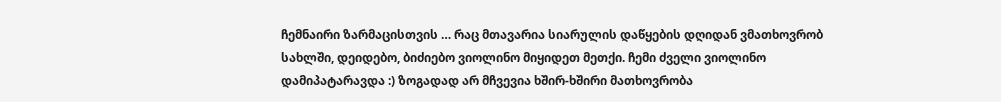ჩემნაირი ზარმაცისთვის … რაც მთავარია სიარულის დაწყების დღიდან ვმათხოვრობ სახლში, დეიდებო, ბიძიებო ვიოლინო მიყიდეთ მეთქი. ჩემი ძველი ვიოლინო დამიპატარავდა :) ზოგადად არ მჩვევია ხშირ-ხშირი მათხოვრობა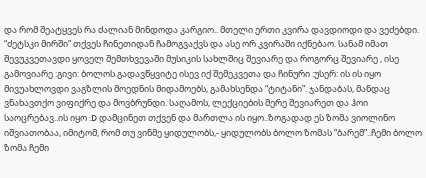და რომ შეატყვეს რა ძალიან მინდოდა კარგიო.. მთელი ერთი კვირა დავდიოდი და ვეძებდი. “ძეტსკი მირში” თქვეს ჩინეთიდან ჩამოგვაქვს და ასე ორ კვირაში იქნებაო. სანამ იმათ შევუკვეთავდი ყოველ შემთხვევაში მუსიკის სახლშიც შევიარე და როგორც შევიარე , ისე გამოვიარე :გივი: ბოლოს გადავწყვიტე ისევ იქ შემეკვეთა და ჩინური :უსერ: ის ის იყო მივუახლოვდი ვაგზლის მოედნის მიდამოებს, გამახსენდა “ტიტანი”. ჯანდაბას, მანდაც ვნახავთქო ვიფიქრე და მოვბრუნდი. საღამოს, ლექციების მერე შევიარეთ და ჰოი საოცრებავ..ის იყო :D დამცინეთ თქვენ და მართლა ის იყო..ზოგადად ეს ზომა ვიოლინო იშვიათობაა, იმიტომ, რომ თუ ვინმე ყიდულობს,- ყიდულობს ბოლო ზომას “ბარემ”..ჩემი ბოლო ზომა ჩემი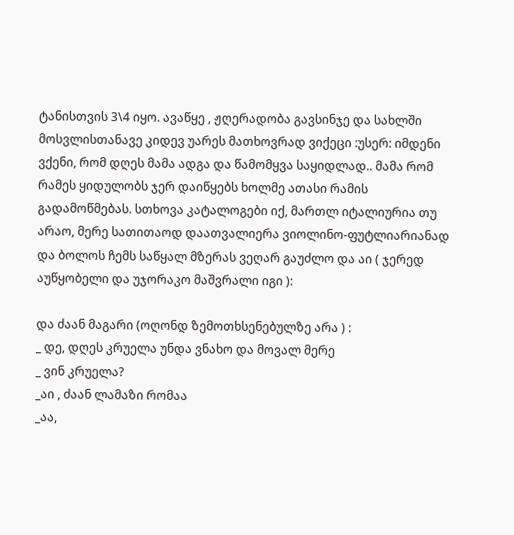ტანისთვის 3\4 იყო. ავაწყე , ჟღერადობა გავსინჯე და სახლში მოსვლისთანავე კიდევ უარეს მათხოვრად ვიქეცი :უსერ: იმდენი ვქენი, რომ დღეს მამა ადგა და წამომყვა საყიდლად.. მამა რომ რამეს ყიდულობს ჯერ დაიწყებს ხოლმე ათასი რამის გადამოწმებას. სთხოვა კატალოგები იქ, მართლ იტალიურია თუ არაო, მერე სათითაოდ დაათვალიერა ვიოლინო-ფუტლიარიანად და ბოლოს ჩემს საწყალ მზერას ვეღარ გაუძლო და აი ( ჯერედ აუწყობელი და უჯორაკო მაშვრალი იგი ):

და ძაან მაგარი (ოღონდ ზემოთხსენებულზე არა ) :
_ დე, დღეს კრუელა უნდა ვნახო და მოვალ მერე
_ ვინ კრუელა?
_აი , ძაან ლამაზი რომაა
_აა,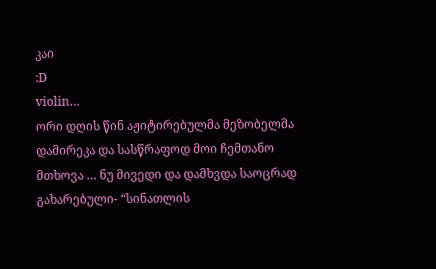კაი
:D
violin…
ორი დღის წინ აჟიტირებულმა მეზობელმა დამირეკა და სასწრაფოდ მოი ჩემთანო მთხოვა … ნუ მივედი და დამხვდა საოცრად გახარებული- “სინათლის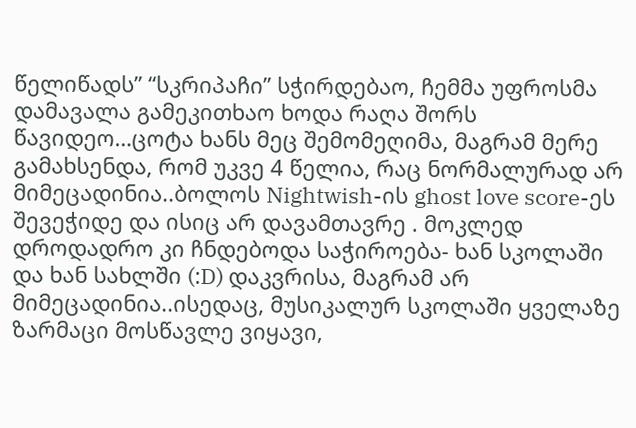წელიწადს” “სკრიპაჩი” სჭირდებაო, ჩემმა უფროსმა დამავალა გამეკითხაო ხოდა რაღა შორს წავიდეო…ცოტა ხანს მეც შემომეღიმა, მაგრამ მერე გამახსენდა, რომ უკვე 4 წელია, რაც ნორმალურად არ მიმეცადინია..ბოლოს Nightwish-ის ghost love score-ეს შევეჭიდე და ისიც არ დავამთავრე . მოკლედ დროდადრო კი ჩნდებოდა საჭიროება- ხან სკოლაში და ხან სახლში (:D) დაკვრისა, მაგრამ არ მიმეცადინია..ისედაც, მუსიკალურ სკოლაში ყველაზე ზარმაცი მოსწავლე ვიყავი,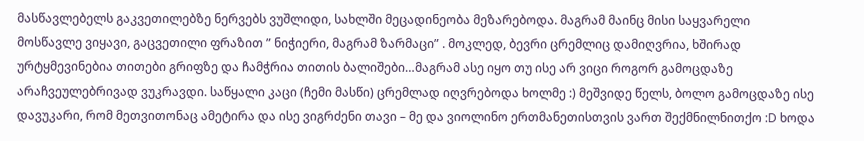მასწავლებელს გაკვეთილებზე ნერვებს ვუშლიდი, სახლში მეცადინეობა მეზარებოდა. მაგრამ მაინც მისი საყვარელი მოსწავლე ვიყავი, გაცვეთილი ფრაზით ” ნიჭიერი, მაგრამ ზარმაცი” . მოკლედ, ბევრი ცრემლიც დამიღვრია, ხშირად ურტყმევინებია თითები გრიფზე და ჩამჭრია თითის ბალიშები…მაგრამ ასე იყო თუ ისე არ ვიცი როგორ გამოცდაზე არაჩვეულებრივად ვუკრავდი. საწყალი კაცი (ჩემი მასწი) ცრემლად იღვრებოდა ხოლმე :) მეშვიდე წელს, ბოლო გამოცდაზე ისე დავუკარი, რომ მეთვითონაც ამეტირა და ისე ვიგრძენი თავი – მე და ვიოლინო ერთმანეთისთვის ვართ შექმნილნითქო :D ხოდა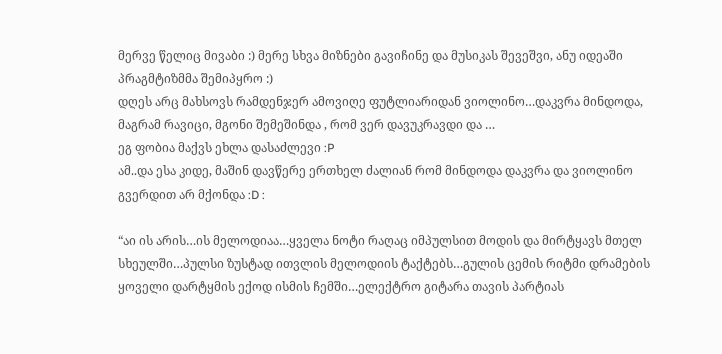მერვე წელიც მივაბი :) მერე სხვა მიზნები გავიჩინე და მუსიკას შევეშვი, ანუ იდეაში პრაგმტიზმმა შემიპყრო :)
დღეს არც მახსოვს რამდენჯერ ამოვიღე ფუტლიარიდან ვიოლინო…დაკვრა მინდოდა, მაგრამ რავიცი, მგონი შემეშინდა , რომ ვერ დავუკრავდი და …
ეგ ფობია მაქვს ეხლა დასაძლევი :P
ამ..და ესა კიდე, მაშინ დავწერე ერთხელ ძალიან რომ მინდოდა დაკვრა და ვიოლინო გვერდით არ მქონდა :D :

“აი ის არის…ის მელოდიაა…ყველა ნოტი რაღაც იმპულსით მოდის და მირტყავს მთელ სხეულში…პულსი ზუსტად ითვლის მელოდიის ტაქტებს…გულის ცემის რიტმი დრამების ყოველი დარტყმის ექოდ ისმის ჩემში…ელექტრო გიტარა თავის პარტიას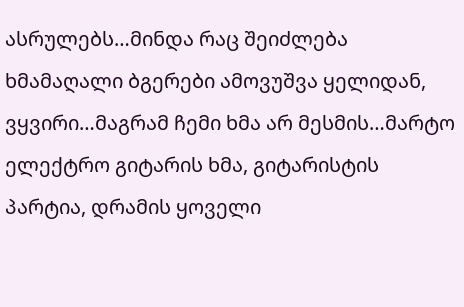ასრულებს…მინდა რაც შეიძლება ხმამაღალი ბგერები ამოვუშვა ყელიდან, ვყვირი…მაგრამ ჩემი ხმა არ მესმის…მარტო ელექტრო გიტარის ხმა, გიტარისტის პარტია, დრამის ყოველი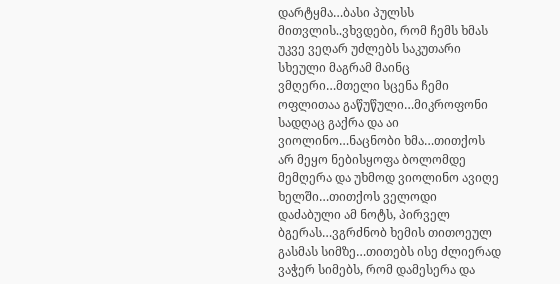დარტყმა…ბასი პულსს მითვლის..ვხვდები, რომ ჩემს ხმას უკვე ვეღარ უძლებს საკუთარი სხეული მაგრამ მაინც ვმღერი…მთელი სცენა ჩემი ოფლითაა გაწუწული…მიკროფონი სადღაც გაქრა და აი ვიოლინო…ნაცნობი ხმა…თითქოს არ მეყო ნებისყოფა ბოლომდე მემღერა და უხმოდ ვიოლინო ავიღე ხელში…თითქოს ველოდი დაძაბული ამ ნოტს, პირველ ბგერას…ვგრძნობ ხემის თითოეულ გასმას სიმზე…თითებს ისე ძლიერად ვაჭერ სიმებს, რომ დამესერა და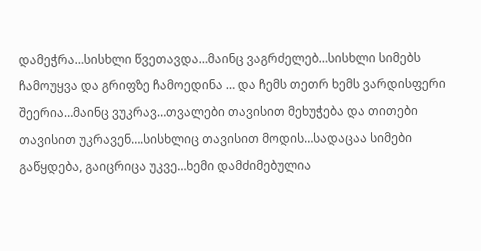დამეჭრა…სისხლი წვეთავდა…მაინც ვაგრძელებ…სისხლი სიმებს ჩამოუყვა და გრიფზე ჩამოედინა … და ჩემს თეთრ ხემს ვარდისფერი შეერია…მაინც ვუკრავ…თვალები თავისით მეხუჭება და თითები თავისით უკრავენ….სისხლიც თავისით მოდის…სადაცაა სიმები გაწყდება, გაიცრიცა უკვე…ხემი დამძიმებულია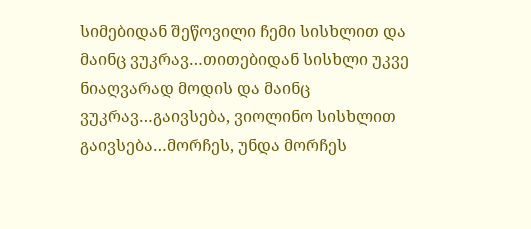სიმებიდან შეწოვილი ჩემი სისხლით და მაინც ვუკრავ…თითებიდან სისხლი უკვე ნიაღვარად მოდის და მაინც ვუკრავ…გაივსება, ვიოლინო სისხლით გაივსება…მორჩეს, უნდა მორჩეს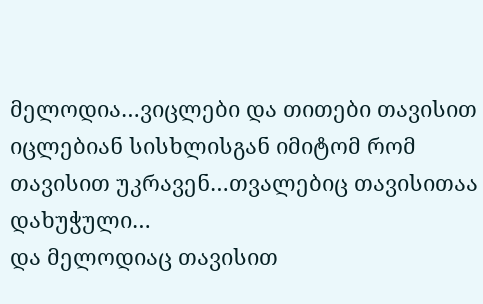მელოდია…ვიცლები და თითები თავისით იცლებიან სისხლისგან იმიტომ რომ თავისით უკრავენ…თვალებიც თავისითაა დახუჭული…
და მელოდიაც თავისით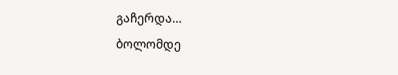გაჩერდა…
ბოლომდე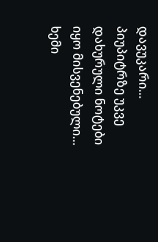დავუკარი…
პიუპიტრზე უკვე დახურული ნოტები იყო მისვენებული…
ხემი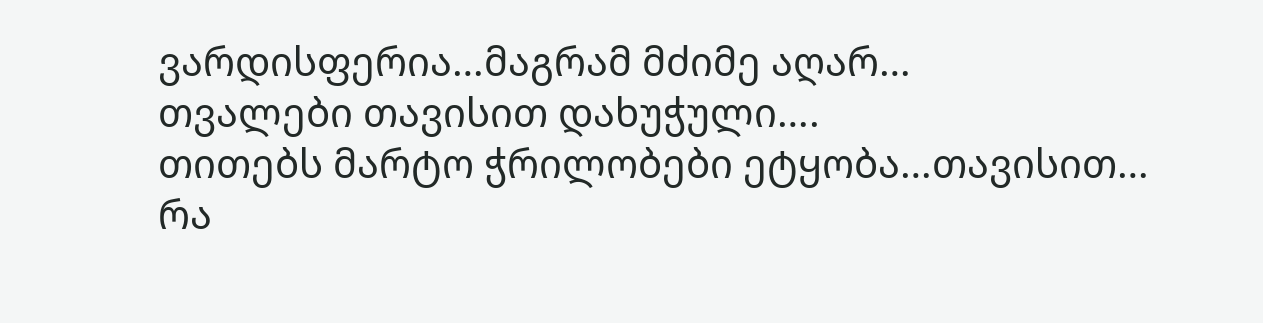ვარდისფერია…მაგრამ მძიმე აღარ…
თვალები თავისით დახუჭული….
თითებს მარტო ჭრილობები ეტყობა…თავისით…
რა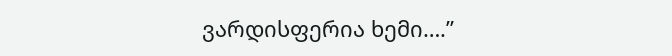ვარდისფერია ხემი….”